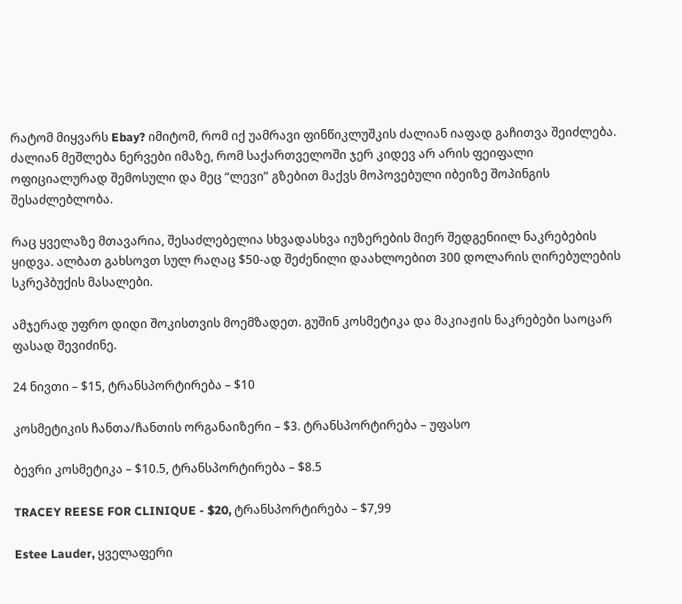რატომ მიყვარს Ebay? იმიტომ, რომ იქ უამრავი ფინწიკლუშკის ძალიან იაფად გაჩითვა შეიძლება. ძალიან მეშლება ნერვები იმაზე, რომ საქართველოში ჯერ კიდევ არ არის ფეიფალი ოფიციალურად შემოსული და მეც “ლევი” გზებით მაქვს მოპოვებული იბეიზე შოპინგის შესაძლებლობა.

რაც ყველაზე მთავარია, შესაძლებელია სხვადასხვა იუზერების მიერ შედგენიილ ნაკრებების ყიდვა. ალბათ გახსოვთ სულ რაღაც $50-ად შეძენილი დაახლოებით 300 დოლარის ღირებულების სკრეპბუქის მასალები.

ამჯერად უფრო დიდი შოკისთვის მოემზადეთ. გუშინ კოსმეტიკა და მაკიაჟის ნაკრებები საოცარ ფასად შევიძინე.

24 ნივთი – $15, ტრანსპორტირება – $10

კოსმეტიკის ჩანთა/ჩანთის ორგანაიზერი – $3. ტრანსპორტირება – უფასო

ბევრი კოსმეტიკა – $10.5, ტრანსპორტირება – $8.5

TRACEY REESE FOR CLINIQUE - $20, ტრანსპორტირება – $7,99

Estee Lauder, ყველაფერი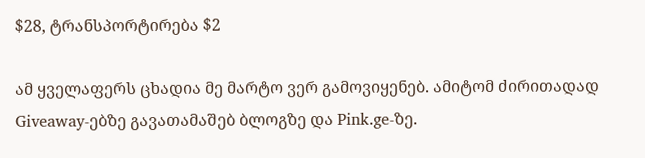$28, ტრანსპორტირება $2

ამ ყველაფერს ცხადია მე მარტო ვერ გამოვიყენებ. ამიტომ ძირითადად Giveaway-ებზე გავათამაშებ ბლოგზე და Pink.ge-ზე.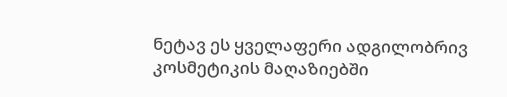ნეტავ ეს ყველაფერი ადგილობრივ კოსმეტიკის მაღაზიებში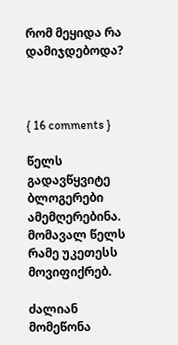რომ მეყიდა რა დამიჯდებოდა?



{ 16 comments }

წელს გადავწყვიტე ბლოგერები ამემღერებინა. მომავალ წელს რამე უკეთესს მოვიფიქრებ.

ძალიან მომეწონა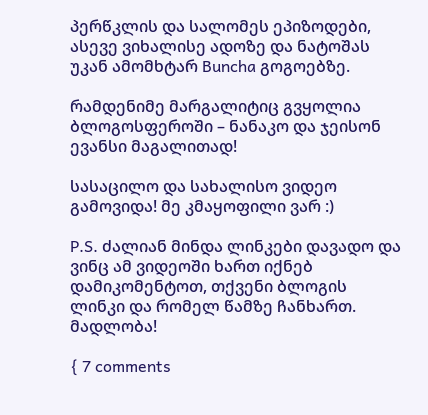პერწკლის და სალომეს ეპიზოდები, ასევე ვიხალისე ადოზე და ნატოშას უკან ამომხტარ Buncha გოგოებზე.

რამდენიმე მარგალიტიც გვყოლია ბლოგოსფეროში – ნანაკო და ჯეისონ ევანსი მაგალითად!

სასაცილო და სახალისო ვიდეო გამოვიდა! მე კმაყოფილი ვარ :)

P.S. ძალიან მინდა ლინკები დავადო და ვინც ამ ვიდეოში ხართ იქნებ დამიკომენტოთ, თქვენი ბლოგის ლინკი და რომელ წამზე ჩანხართ. მადლობა!

{ 7 comments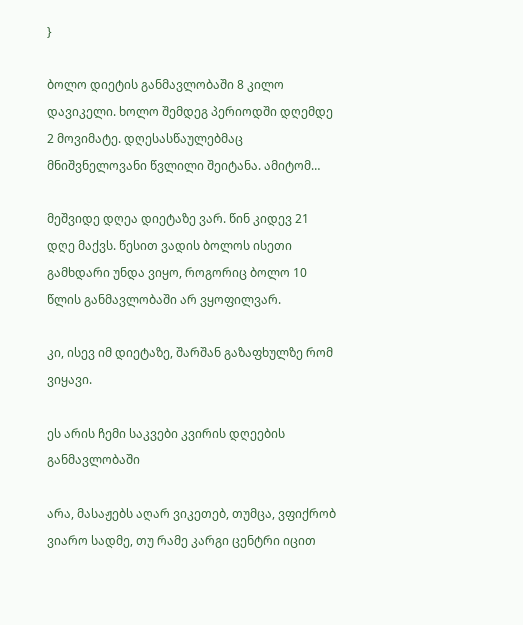}

ბოლო დიეტის განმავლობაში 8 კილო დავიკელი. ხოლო შემდეგ პერიოდში დღემდე 2 მოვიმატე. დღესასწაულებმაც მნიშვნელოვანი წვლილი შეიტანა. ამიტომ…

მეშვიდე დღეა დიეტაზე ვარ. წინ კიდევ 21 დღე მაქვს. წესით ვადის ბოლოს ისეთი გამხდარი უნდა ვიყო, როგორიც ბოლო 10 წლის განმავლობაში არ ვყოფილვარ.

კი, ისევ იმ დიეტაზე, შარშან გაზაფხულზე რომ ვიყავი.

ეს არის ჩემი საკვები კვირის დღეების განმავლობაში

არა, მასაჟებს აღარ ვიკეთებ, თუმცა, ვფიქრობ ვიარო სადმე, თუ რამე კარგი ცენტრი იცით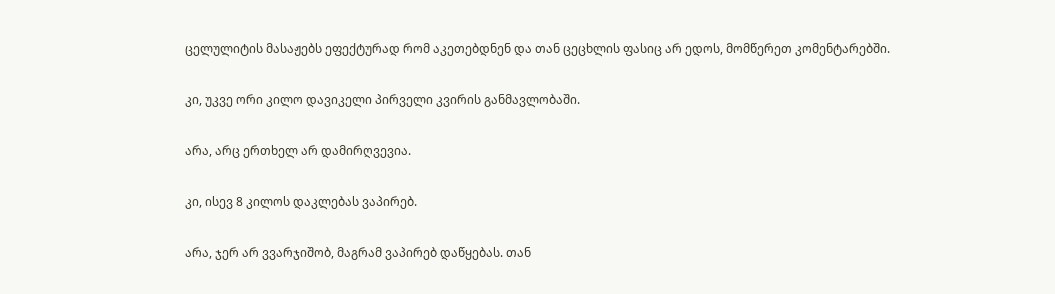ცელულიტის მასაჟებს ეფექტურად რომ აკეთებდნენ და თან ცეცხლის ფასიც არ ედოს, მომწერეთ კომენტარებში.

კი, უკვე ორი კილო დავიკელი პირველი კვირის განმავლობაში.

არა, არც ერთხელ არ დამირღვევია.

კი, ისევ 8 კილოს დაკლებას ვაპირებ.

არა, ჯერ არ ვვარჯიშობ, მაგრამ ვაპირებ დაწყებას. თან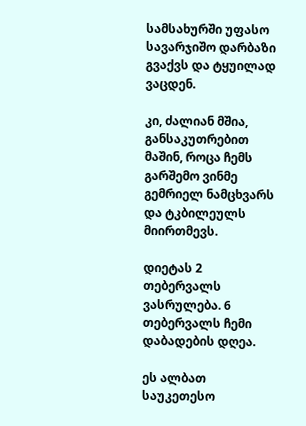სამსახურში უფასო სავარჯიშო დარბაზი გვაქვს და ტყუილად ვაცდენ.

კი, ძალიან მშია, განსაკუთრებით მაშინ, როცა ჩემს გარშემო ვინმე გემრიელ ნამცხვარს და ტკბილეულს მიირთმევს.

დიეტას 2 თებერვალს ვასრულება. 6 თებერვალს ჩემი დაბადების დღეა.

ეს ალბათ საუკეთესო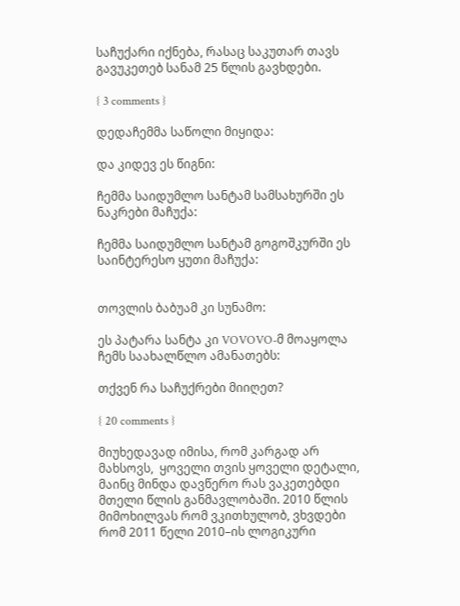საჩუქარი იქნება, რასაც საკუთარ თავს გავუკეთებ სანამ 25 წლის გავხდები.

{ 3 comments }

დედაჩემმა საწოლი მიყიდა:

და კიდევ ეს წიგნი:

ჩემმა საიდუმლო სანტამ სამსახურში ეს ნაკრები მაჩუქა:

ჩემმა საიდუმლო სანტამ გოგოშკურში ეს საინტერესო ყუთი მაჩუქა:


თოვლის ბაბუამ კი სუნამო:

ეს პატარა სანტა კი VOVOVO-მ მოაყოლა ჩემს საახალწლო ამანათებს:

თქვენ რა საჩუქრები მიიღეთ?

{ 20 comments }

მიუხედავად იმისა, რომ კარგად არ მახსოვს,  ყოველი თვის ყოველი დეტალი, მაინც მინდა დავწერო რას ვაკეთებდი მთელი წლის განმავლობაში. 2010 წლის მიმოხილვას რომ ვკითხულობ, ვხვდები რომ 2011 წელი 2010–ის ლოგიკური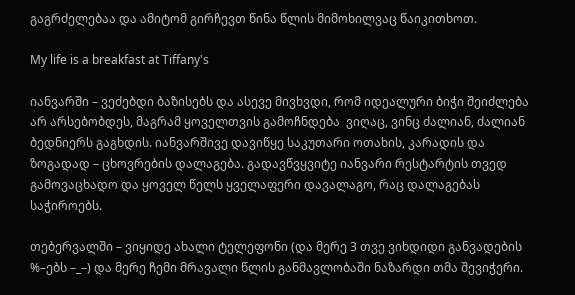გაგრძელებაა და ამიტომ გირჩევთ წინა წლის მიმოხილვაც წაიკითხოთ.

My life is a breakfast at Tiffany's

იანვარში – ვეძებდი ბაზისებს და ასევე მივხვდი, რომ იდეალური ბიჭი შეიძლება არ არსებობდეს, მაგრამ ყოველთვის გამოჩნდება  ვიღაც, ვინც ძალიან, ძალიან ბედნიერს გაგხდის. იანვარშივე დავიწყე საკუთარი ოთახის, კარადის და ზოგადად – ცხოვრების დალაგება. გადავწვყვიტე იანვარი რესტარტის თვედ გამოვაცხადო და ყოველ წელს ყველაფერი დავალაგო, რაც დალაგებას საჭიროებს.

თებერვალში – ვიყიდე ახალი ტელეფონი (და მერე 3 თვე ვიხდიდი განვადების %–ებს –_–) და მერე ჩემი მრავალი წლის განმავლობაში ნაზარდი თმა შევიჭერი.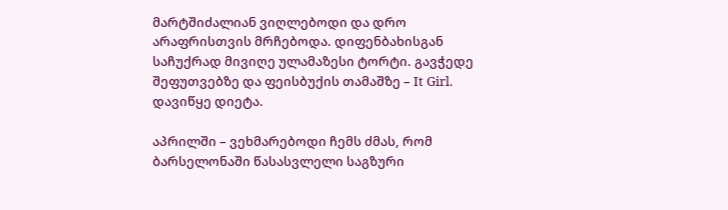მარტშიძალიან ვიღლებოდი და დრო არაფრისთვის მრჩებოდა. დიფენბახისგან საჩუქრად მივიღე ულამაზესი ტორტი. გავჭედე შეფუთვებზე და ფეისბუქის თამაშზე – It Girl. დავიწყე დიეტა.

აპრილში – ვეხმარებოდი ჩემს ძმას, რომ ბარსელონაში წასასვლელი საგზური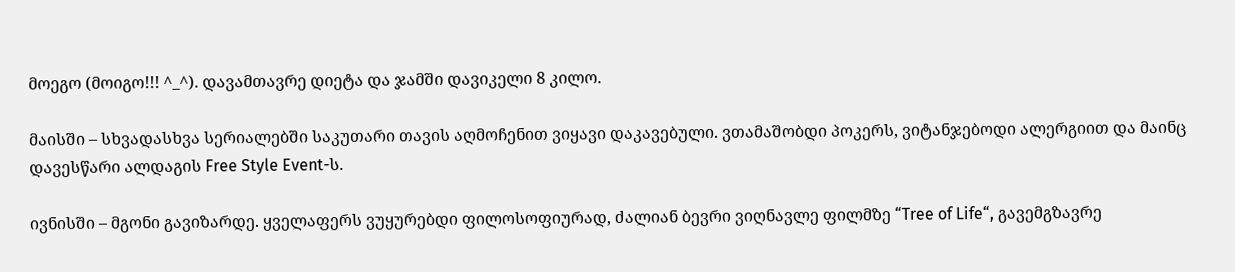მოეგო (მოიგო!!! ^_^). დავამთავრე დიეტა და ჯამში დავიკელი 8 კილო.

მაისში – სხვადასხვა სერიალებში საკუთარი თავის აღმოჩენით ვიყავი დაკავებული. ვთამაშობდი პოკერს, ვიტანჯებოდი ალერგიით და მაინც დავესწარი ალდაგის Free Style Event-ს.

ივნისში – მგონი გავიზარდე. ყველაფერს ვუყურებდი ფილოსოფიურად, ძალიან ბევრი ვიღნავლე ფილმზე “Tree of Life“, გავემგზავრე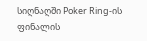სიღნაღში Poker Ring-ის ფინალის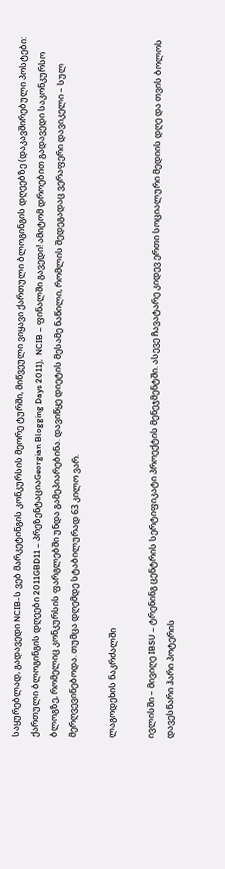საყურებლად, გადავედი NCIB-ს ვებ მარკეტინგის კონკურსის მეორე ტურში, მიწვეული ვიყავი ქართული ბლოგინგის დღეებზე (დაკავშირებული პოსტები: ქართული ბლოგინგის დღეები 2011GBD11 – პრეზენტაციაGeorgian Blogging Days 2011),  NCIB – ფინალში გავედი! ამიტომ დროებით გადავედი საკონკურსო ბლოგზე, რომელიც კონკურსის ფარგლებში უნდა გამეპიარებინა. დავიწყე დიეტის მესამე ნაწილი, რომლის შედეგადაც ვერაფერი დავიკელი – სულ მერღვევინებოდა. თუმცა დღემდე სტაბილურად 63 კილო ვარ.

ლაგოდეხის ნაკრძალში

ივლისში – მივიღე IBSU – ტრენინგ ცენტრის სერტიფიკატი პროექტის მენეჯმენტში. ასევე ჩავატარე კიდევ ერთი სოციალური მედიის დღე და თვის ბოლოს დავესწარი ჰარი პოტერის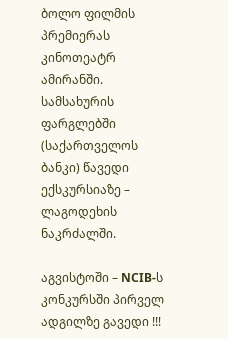ბოლო ფილმის პრემიერას კინოთეატრ ამირანში. სამსახურის ფარგლებში (საქართველოს ბანკი) წავედი ექსკურსიაზე – ლაგოდეხის ნაკრძალში.

აგვისტოში – NCIB-ს კონკურსში პირველ ადგილზე გავედი !!!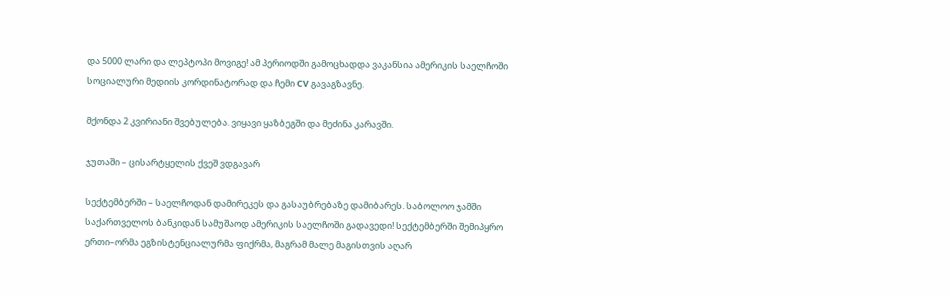და 5000 ლარი და ლეპტოპი მოვიგე! ამ პერიოდში გამოცხადდა ვაკანსია ამერიკის საელჩოში სოციალური მედიის კორდინატორად და ჩემი CV გავაგზავნე.

მქონდა 2 კვირიანი შვებულება. ვიყავი ყაზბეგში და მეძინა კარავში.

ჯუთაში – ცისარტყელის ქვეშ ვდგავარ

სექტემბერში – საელჩოდან დამირეკეს და გასაუბრებაზე დამიბარეს. საბოლოო ჯამში საქართველოს ბანკიდან სამუშაოდ ამერიკის საელჩოში გადავედი! სექტემბერში შემიპყრო ერთი–ორმა ეგზისტენციალურმა ფიქრმა, მაგრამ მალე მაგისთვის აღარ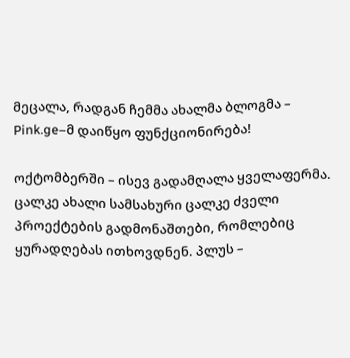მეცალა, რადგან ჩემმა ახალმა ბლოგმა – Pink.ge–მ დაიწყო ფუნქციონირება!

ოქტომბერში – ისევ გადამღალა ყველაფერმა. ცალკე ახალი სამსახური ცალკე ძველი პროექტების გადმონაშთები, რომლებიც ყურადღებას ითხოვდნენ. პლუს –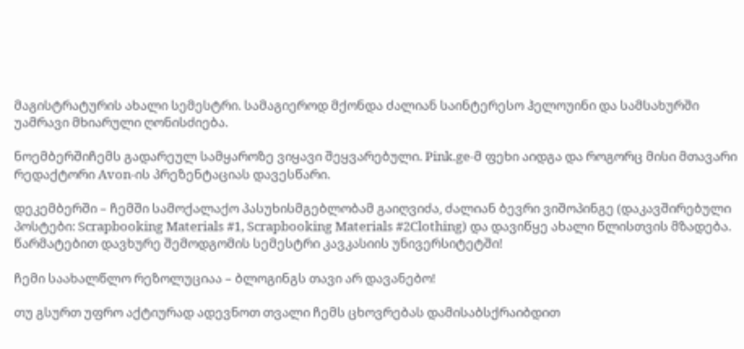მაგისტრატურის ახალი სემესტრი. სამაგიეროდ მქონდა ძალიან საინტერესო ჰელოუინი და სამსახურში უამრავი მხიარული ღონისძიება.

ნოემბერშიჩემს გადარეულ სამყაროზე ვიყავი შეყვარებული. Pink.ge-მ ფეხი აიდგა და როგორც მისი მთავარი რედაქტორი Avon-ის პრეზენტაციას დავესწარი.

დეკემბერში – ჩემში სამოქალაქო პასუხისმგებლობამ გაიღვიძა, ძალიან ბევრი ვიშოპინგე (დაკავშირებული პოსტები: Scrapbooking Materials #1, Scrapbooking Materials #2Clothing) და დავიწყე ახალი წლისთვის მზადება. წარმატებით დავხურე შემოდგომის სემესტრი კავკასიის უნივერსიტეტში!

ჩემი საახალწლო რეზოლუციაა – ბლოგინგს თავი არ დავანებო!

თუ გსურთ უფრო აქტიურად ადევნოთ თვალი ჩემს ცხოვრებას დამისაბსქრაიბდით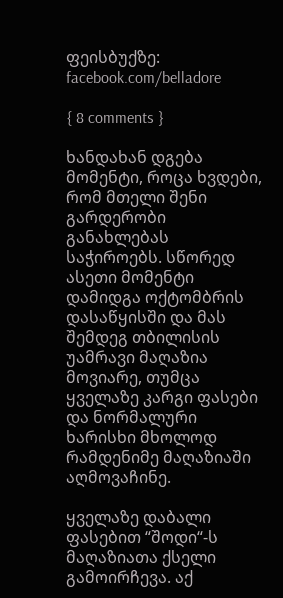ფეისბუქზე: facebook.com/belladore

{ 8 comments }

ხანდახან დგება მომენტი, როცა ხვდები, რომ მთელი შენი გარდერობი განახლებას საჭიროებს. სწორედ ასეთი მომენტი დამიდგა ოქტომბრის დასაწყისში და მას შემდეგ თბილისის უამრავი მაღაზია მოვიარე, თუმცა ყველაზე კარგი ფასები და ნორმალური ხარისხი მხოლოდ რამდენიმე მაღაზიაში აღმოვაჩინე.

ყველაზე დაბალი ფასებით “შოდი“-ს მაღაზიათა ქსელი გამოირჩევა. აქ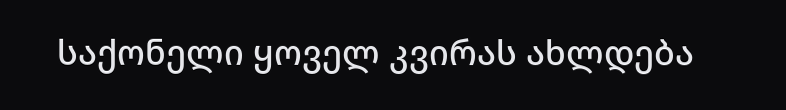საქონელი ყოველ კვირას ახლდება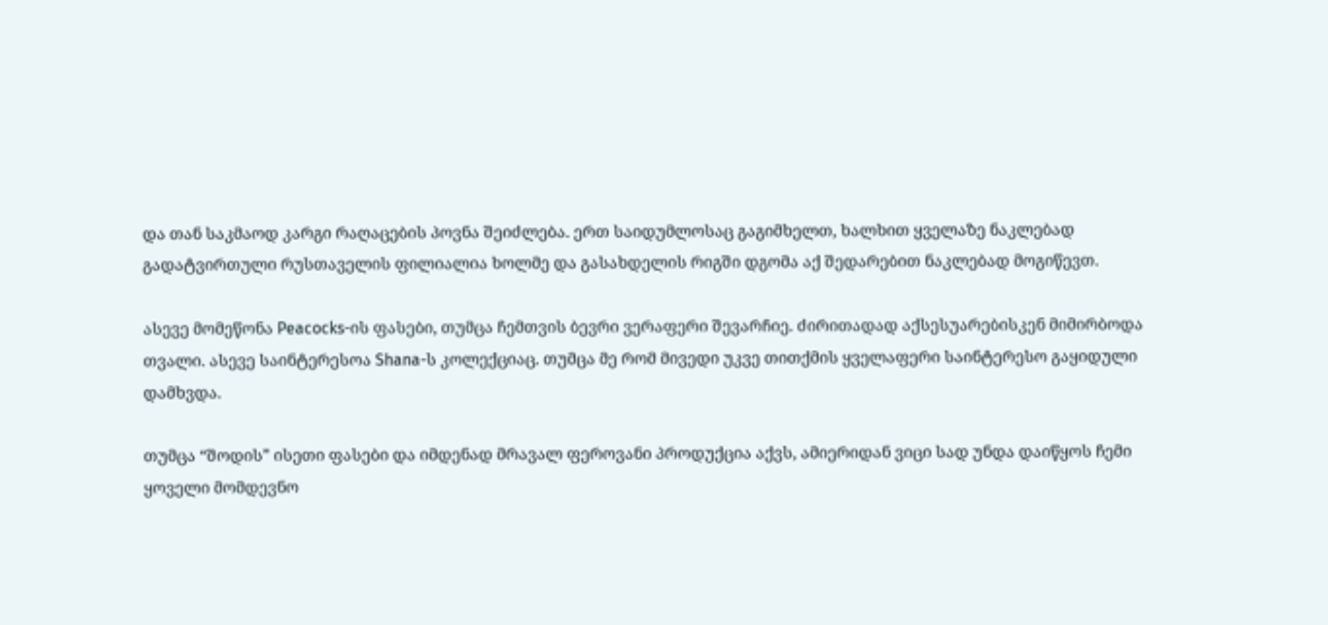და თან საკმაოდ კარგი რაღაცების პოვნა შეიძლება. ერთ საიდუმლოსაც გაგიმხელთ, ხალხით ყველაზე ნაკლებად გადატვირთული რუსთაველის ფილიალია ხოლმე და გასახდელის რიგში დგომა აქ შედარებით ნაკლებად მოგიწევთ.

ასევე მომეწონა Peacocks-ის ფასები, თუმცა ჩემთვის ბევრი ვერაფერი შევარჩიე. ძირითადად აქსესუარებისკენ მიმირბოდა თვალი. ასევე საინტერესოა Shana-ს კოლექციაც. თუმცა მე რომ მივედი უკვე თითქმის ყველაფერი საინტერესო გაყიდული დამხვდა.

თუმცა “შოდის” ისეთი ფასები და იმდენად მრავალ ფეროვანი პროდუქცია აქვს, ამიერიდან ვიცი სად უნდა დაიწყოს ჩემი ყოველი მომდევნო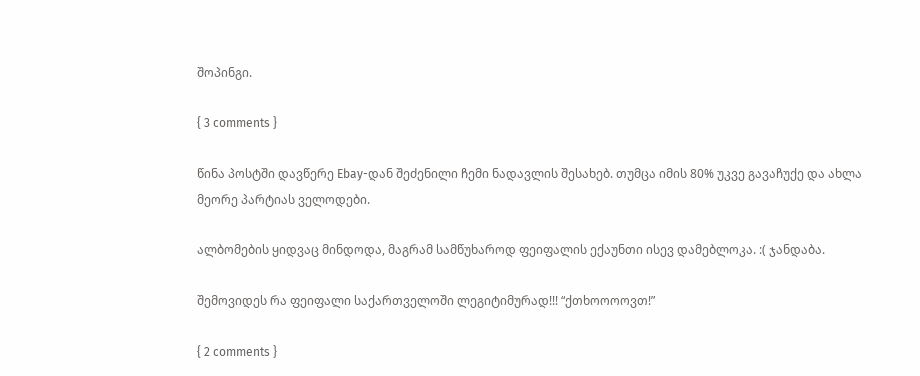შოპინგი.

{ 3 comments }

წინა პოსტში დავწერე Ebay-დან შეძენილი ჩემი ნადავლის შესახებ. თუმცა იმის 80% უკვე გავაჩუქე და ახლა მეორე პარტიას ველოდები.

ალბომების ყიდვაც მინდოდა, მაგრამ სამწუხაროდ ფეიფალის ექაუნთი ისევ დამებლოკა. :( ჯანდაბა.

შემოვიდეს რა ფეიფალი საქართველოში ლეგიტიმურად!!! “ქთხოოოოვთ!”

{ 2 comments }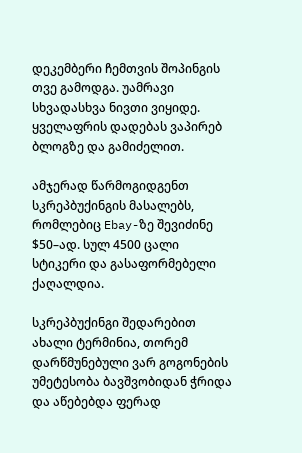დეკემბერი ჩემთვის შოპინგის თვე გამოდგა. უამრავი სხვადასხვა ნივთი ვიყიდე. ყველაფრის დადებას ვაპირებ ბლოგზე და გამიძელით.

ამჯერად წარმოგიდგენთ სკრეპბუქინგის მასალებს, რომლებიც Ebay-ზე შევიძინე $50–ად. სულ 4500 ცალი სტიკერი და გასაფორმებელი ქაღალდია.

სკრეპბუქინგი შედარებით ახალი ტერმინია, თორემ დარწმუნებული ვარ გოგონების უმეტესობა ბავშვობიდან ჭრიდა და აწებებდა ფერად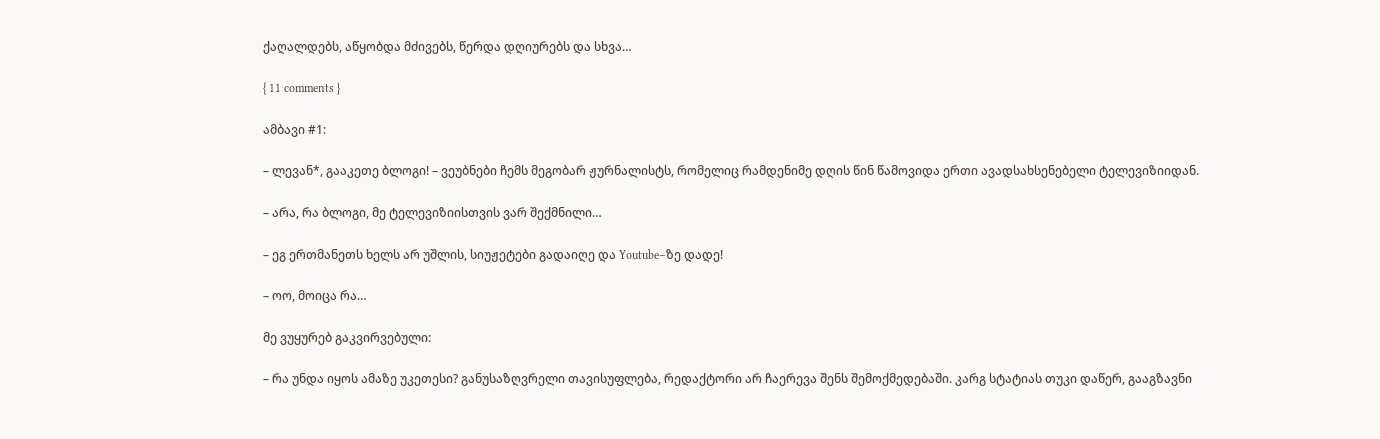ქაღალდებს, აწყობდა მძივებს, წერდა დღიურებს და სხვა…

{ 11 comments }

ამბავი #1:

– ლევან*, გააკეთე ბლოგი! – ვეუბნები ჩემს მეგობარ ჟურნალისტს, რომელიც რამდენიმე დღის წინ წამოვიდა ერთი ავადსახსენებელი ტელევიზიიდან.

– არა, რა ბლოგი, მე ტელევიზიისთვის ვარ შექმნილი…

– ეგ ერთმანეთს ხელს არ უშლის, სიუჟეტები გადაიღე და Youtube–ზე დადე!

– ოო, მოიცა რა…

მე ვუყურებ გაკვირვებული:

– რა უნდა იყოს ამაზე უკეთესი? განუსაზღვრელი თავისუფლება, რედაქტორი არ ჩაერევა შენს შემოქმედებაში. კარგ სტატიას თუკი დაწერ, გააგზავნი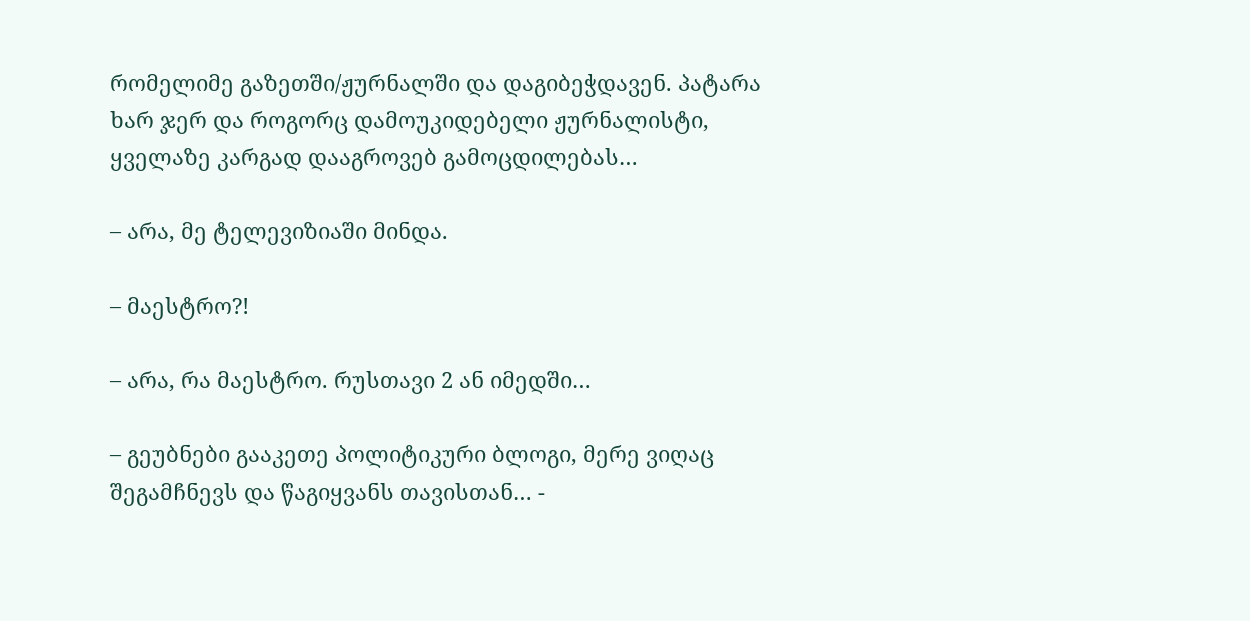რომელიმე გაზეთში/ჟურნალში და დაგიბეჭდავენ. პატარა ხარ ჯერ და როგორც დამოუკიდებელი ჟურნალისტი, ყველაზე კარგად დააგროვებ გამოცდილებას…

– არა, მე ტელევიზიაში მინდა.

– მაესტრო?!

– არა, რა მაესტრო. რუსთავი 2 ან იმედში…

– გეუბნები გააკეთე პოლიტიკური ბლოგი, მერე ვიღაც შეგამჩნევს და წაგიყვანს თავისთან… -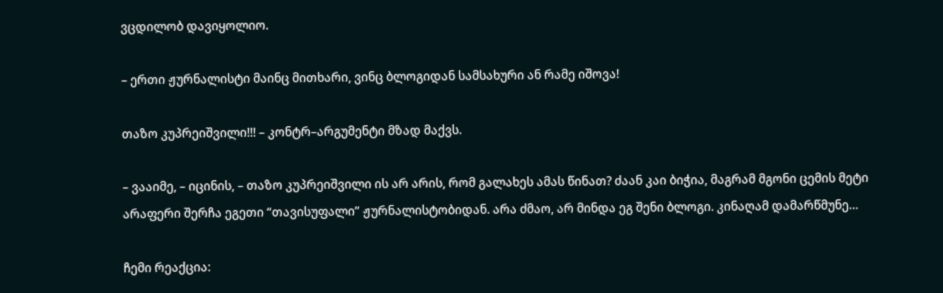ვცდილობ დავიყოლიო.

– ერთი ჟურნალისტი მაინც მითხარი, ვინც ბლოგიდან სამსახური ან რამე იშოვა!

თაზო კუპრეიშვილი!!! – კონტრ–არგუმენტი მზად მაქვს.

– ვააიმე, – იცინის, – თაზო კუპრეიშვილი ის არ არის, რომ გალახეს ამას წინათ? ძაან კაი ბიჭია, მაგრამ მგონი ცემის მეტი არაფერი შერჩა ეგეთი “თავისუფალი” ჟურნალისტობიდან. არა ძმაო, არ მინდა ეგ შენი ბლოგი. კინაღამ დამარწმუნე…

ჩემი რეაქცია: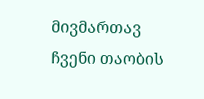მივმართავ ჩვენი თაობის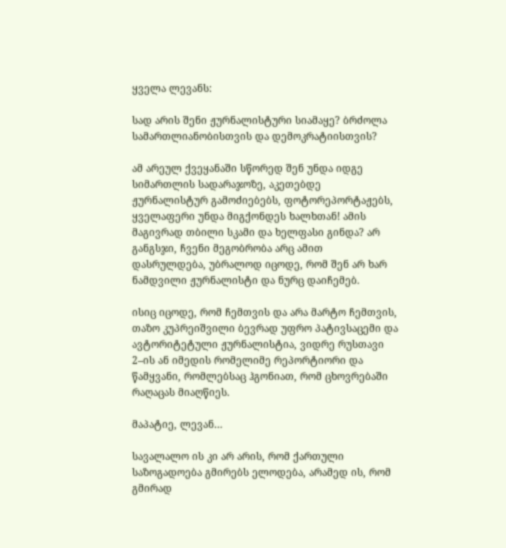ყველა ლევანს:

სად არის შენი ჟურნალისტური სიამაყე? ბრძოლა სამართლიანობისთვის და დემოკრატიისთვის?

ამ არეულ ქვეყანაში სწორედ შენ უნდა იდგე სიმართლის სადარაჯოზე, აკეთებდე ჟურნალისტურ გამოძიებებს, ფოტორეპორტაჟებს, ყველაფერი უნდა მიგქონდეს ხალხთან! ამის მაგივრად თბილი სკამი და ხელფასი გინდა? არ განგსჯი, ჩვენი მეგობრობა არც ამით დასრულდება, უბრალოდ იცოდე, რომ შენ არ ხარ ნამდვილი ჟურნალისტი და ნურც დაიჩემებ.

ისიც იცოდე, რომ ჩემთვის და არა მარტო ჩემთვის, თაზო კუპრეიშვილი ბევრად უფრო პატივსაცემი და ავტორიტეტული ჟურნალისტია, ვიდრე რუსთავი 2–ის ან იმედის რომელიმე რეპორტიორი და წამყვანი, რომლებსაც ჰგონიათ, რომ ცხოვრებაში რაღაცას მიაღწიეს.

მაპატიე, ლევან…

სავალალო ის კი არ არის, რომ ქართული საზოგადოება გმირებს ელოდება, არამედ ის, რომ გმირად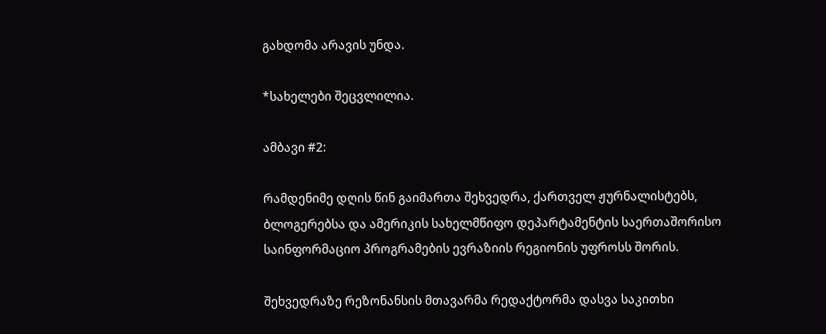გახდომა არავის უნდა.

*სახელები შეცვლილია.

ამბავი #2:

რამდენიმე დღის წინ გაიმართა შეხვედრა, ქართველ ჟურნალისტებს, ბლოგერებსა და ამერიკის სახელმწიფო დეპარტამენტის საერთაშორისო საინფორმაციო პროგრამების ევრაზიის რეგიონის უფროსს შორის.

შეხვედრაზე რეზონანსის მთავარმა რედაქტორმა დასვა საკითხი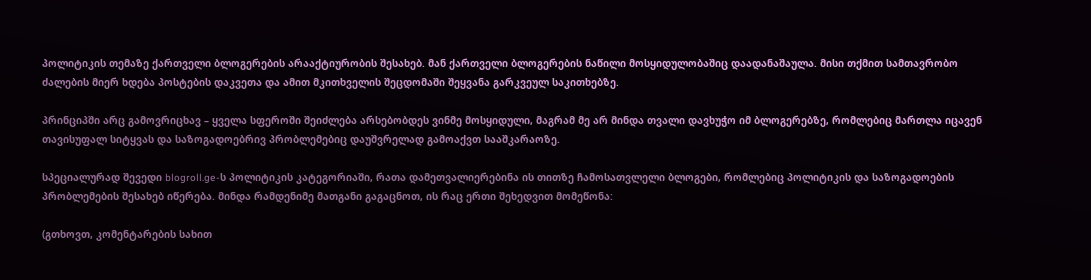პოლიტიკის თემაზე ქართველი ბლოგერების არააქტიურობის შესახებ. მან ქართველი ბლოგერების ნაწილი მოსყიდულობაშიც დაადანაშაულა. მისი თქმით სამთავრობო ძალების მიერ ხდება პოსტების დაკვეთა და ამით მკითხველის შეცდომაში შეყვანა გარკვეულ საკითხებზე.

პრინციპში არც გამოვრიცხავ – ყველა სფეროში შეიძლება არსებობდეს ვინმე მოსყიდული, მაგრამ მე არ მინდა თვალი დავხუჭო იმ ბლოგერებზე, რომლებიც მართლა იცავენ თავისუფალ სიტყვას და საზოგადოებრივ პრობლემებიც დაუშვრელად გამოაქვთ სააშკარაოზე.

სპეციალურად შევედი blogroll.ge-ს პოლიტიკის კატეგორიაში, რათა დამეთვალიერებინა ის თითზე ჩამოსათვლელი ბლოგები, რომლებიც პოლიტიკის და საზოგადოების პრობლემების შესახებ იწერება. მინდა რამდენიმე მათგანი გაგაცნოთ, ის რაც ერთი შეხედვით მომეწონა:

(გთხოვთ, კომენტარების სახით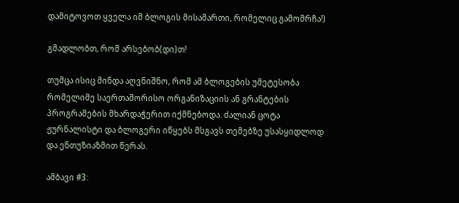დამიტოვოთ ყველა იმ ბლოგის მისამართი, რომელიც გამომრჩა!)

გმადლობთ, რომ არსებობ(დი)თ!

თუმცა ისიც მინდა აღვნიშნო, რომ ამ ბლოგების უმეტესობა რომელიმე საერთაშორისო ორგანიზაციის ან გრანტების პროგრამების მხარდაჭერით იქმნებოდა. ძალიან ცოტა ჟურნალისტი და ბლოგერი იწყებს მსგავს თემებზე უსასყიდლოდ და ენთუზიაზმით წერას.

ამბავი #3: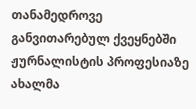თანამედროვე განვითარებულ ქვეყნებში ჟურნალისტის პროფესიაზე ახალმა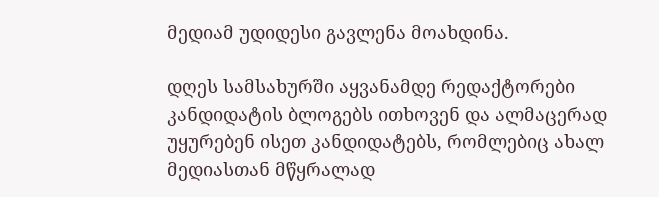მედიამ უდიდესი გავლენა მოახდინა.

დღეს სამსახურში აყვანამდე რედაქტორები კანდიდატის ბლოგებს ითხოვენ და ალმაცერად უყურებენ ისეთ კანდიდატებს, რომლებიც ახალ მედიასთან მწყრალად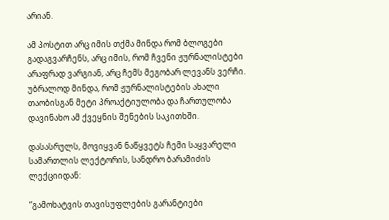არიან.

ამ პოსტით არც იმის თქმა მინდა რომ ბლოგები გადაგვარჩენს, არც იმის, რომ ჩვენი ჟურნალისტები არაფრად ვარგიან, არც ჩემს მეგობარ ლევანს ვერჩი. უბრალოდ მინდა, რომ ჟურნალისტების ახალი თაობისგან მეტი პროაქტიულობა და ჩართულობა დავინახო ამ ქვეყნის შენების საკითხში.

დასასრულს, მოვიყვან ნაწყვეტს ჩემი საყვარელი სამართლის ლექტორის, სანდრო ბარამიძის ლექციიდან:

“გამოხატვის თავისუფლების გარანტიები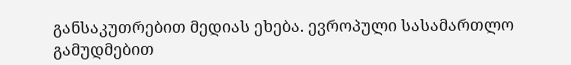განსაკუთრებით მედიას ეხება. ევროპული სასამართლო გამუდმებით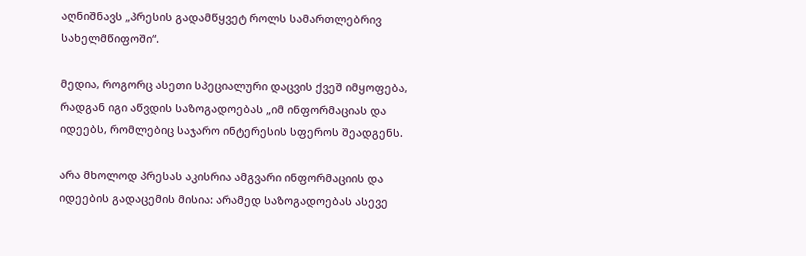აღნიშნავს „პრესის გადამწყვეტ როლს სამართლებრივ სახელმწიფოში“.

მედია, როგორც ასეთი სპეციალური დაცვის ქვეშ იმყოფება, რადგან იგი აწვდის საზოგადოებას „იმ ინფორმაციას და იდეებს, რომლებიც საჯარო ინტერესის სფეროს შეადგენს.

არა მხოლოდ პრესას აკისრია ამგვარი ინფორმაციის და იდეების გადაცემის მისია: არამედ საზოგადოებას ასევე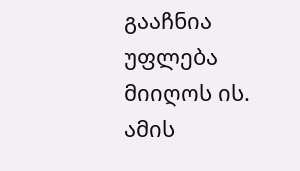გააჩნია უფლება მიიღოს ის. ამის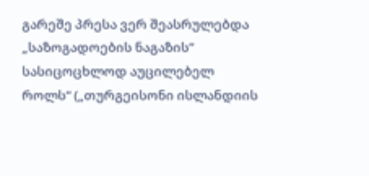გარეშე პრესა ვერ შეასრულებდა „საზოგადოების ნაგაზის“ სასიცოცხლოდ აუცილებელ როლს“ („თურგეისონი ისლანდიის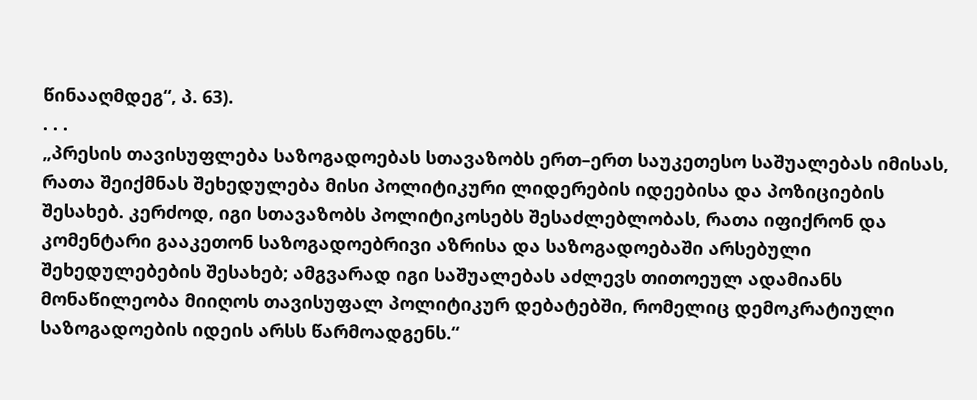წინააღმდეგ“, პ. 63).
. . .
„პრესის თავისუფლება საზოგადოებას სთავაზობს ერთ–ერთ საუკეთესო საშუალებას იმისას, რათა შეიქმნას შეხედულება მისი პოლიტიკური ლიდერების იდეებისა და პოზიციების შესახებ. კერძოდ, იგი სთავაზობს პოლიტიკოსებს შესაძლებლობას, რათა იფიქრონ და კომენტარი გააკეთონ საზოგადოებრივი აზრისა და საზოგადოებაში არსებული შეხედულებების შესახებ; ამგვარად იგი საშუალებას აძლევს თითოეულ ადამიანს მონაწილეობა მიიღოს თავისუფალ პოლიტიკურ დებატებში, რომელიც დემოკრატიული საზოგადოების იდეის არსს წარმოადგენს.“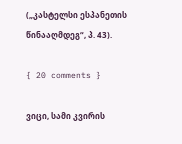(„კასტელსი ესპანეთის წინააღმდეგ“, პ. 43).

{ 20 comments }

ვიცი, სამი კვირის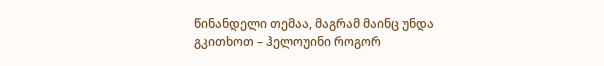წინანდელი თემაა, მაგრამ მაინც უნდა გკითხოთ – ჰელოუინი როგორ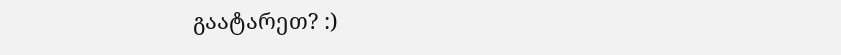გაატარეთ? :)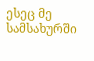ესეც მე სამსახურში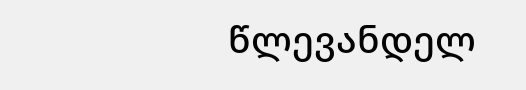წლევანდელ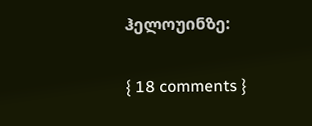ჰელოუინზე:

{ 18 comments }